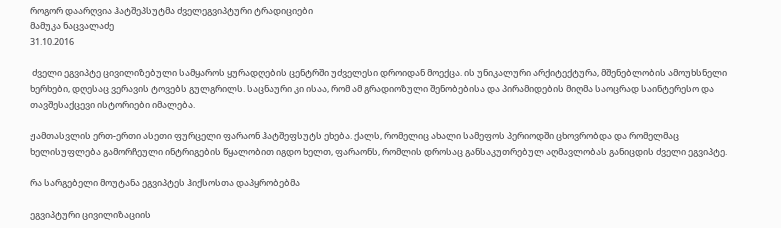როგორ დაარღვია ჰატშეპსუტმა ძველეგვიპტური ტრადიციები
მამუკა ნაცვალაძე
31.10.2016

 ძველი ეგვიპტე ცივილიზებული სამყაროს ყურადღების ცენტრში უძველესი დროიდან მოექცა. ის უნიკალური არქიტექტურა, მშენებლობის ამოუხსნელი ხერხები, დღესაც ვერავის ტოვებს გულგრილს. საცნაური კი ისაა, რომ ამ გრადიოზული შენობებისა და პირამიდების მიღმა საოცრად საინტერესო და თავშესაქცევი ისტორიები იმალება.

ჟამთასვლის ერთ-ერთი ასეთი ფურცელი ფარაონ ჰატშეფსუტს ეხება. ქალს, რომელიც ახალი სამეფოს პერიოდში ცხოვრობდა და რომელმაც ხელისუფლება გამორჩეული ინტრიგების წყალობით იგდო ხელთ, ფარაონს, რომლის დროსაც განსაკუთრებულ აღმავლობას განიცდის ძველი ეგვიპტე.

რა სარგებელი მოუტანა ეგვიპტეს ჰიქსოსთა დაპყრობებმა

ეგვიპტური ცივილიზაციის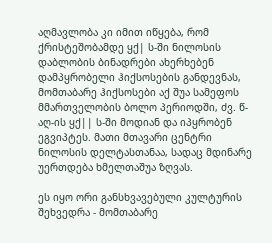აღმავლობა კი იმით იწყება, რომ ქრისტეშობამდე ყქ| ს-ში ნილოსის დაბლობის ბინადრები ახერხებენ დამპყრობელი ჰიქსოსების განდევნას, მომთაბარე ჰიქსოსები აქ შუა სამეფოს მმართველობის ბოლო პერიოდში, ძვ. წ-აღ-ის ყქ|| ს-ში მოდიან და იპყრობენ ეგვიპტეს. მათი მთავარი ცენტრი ნილოსის დელტასთანაა, სადაც მდინარე უერთდება ხმელთაშუა ზღვას.

ეს იყო ორი განსხვავებული კულტურის შეხვედრა - მომთაბარე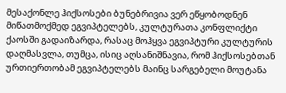მესაქონლე ჰიქსოსები ბუნებრივია ვერ ეწყობოდნენ მიწათმოქმედ ეგვიპტელებს, კულტურათა კონფლიქტი ქაოსში გადაიზარდა, რასაც მოჰყვა ეგვიპტური კულტურის დაღმასვლა, თუმცა, ისიც აღსანიშნავია, რომ ჰიქსოსებთან ურთიერთობამ ეგვიპტელებს მაინც სარგებელი მოუტანა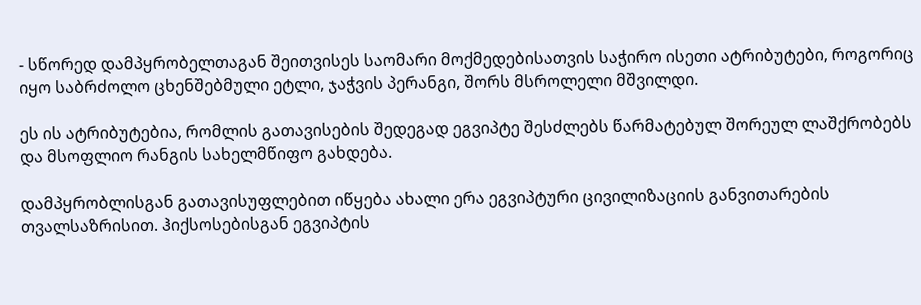- სწორედ დამპყრობელთაგან შეითვისეს საომარი მოქმედებისათვის საჭირო ისეთი ატრიბუტები, როგორიც იყო საბრძოლო ცხენშებმული ეტლი, ჯაჭვის პერანგი, შორს მსროლელი მშვილდი.

ეს ის ატრიბუტებია, რომლის გათავისების შედეგად ეგვიპტე შესძლებს წარმატებულ შორეულ ლაშქრობებს და მსოფლიო რანგის სახელმწიფო გახდება.

დამპყრობლისგან გათავისუფლებით იწყება ახალი ერა ეგვიპტური ცივილიზაციის განვითარების თვალსაზრისით. ჰიქსოსებისგან ეგვიპტის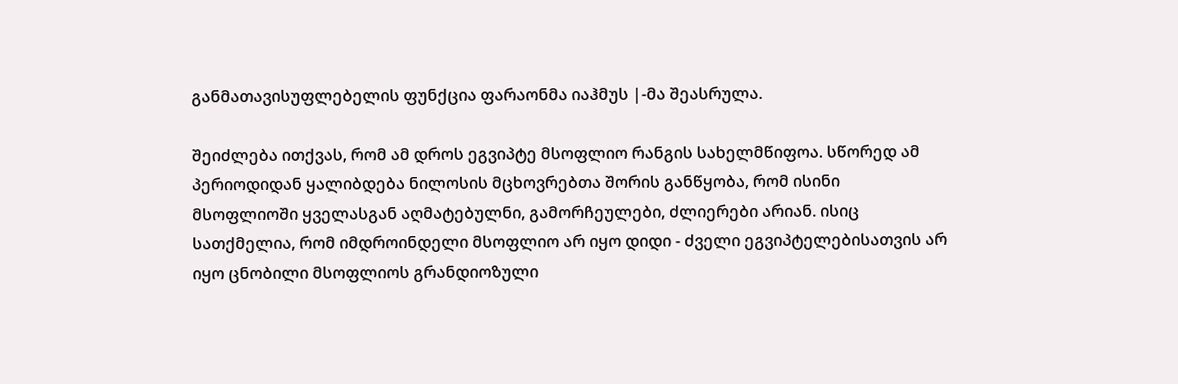განმათავისუფლებელის ფუნქცია ფარაონმა იაჰმუს |-მა შეასრულა.

შეიძლება ითქვას, რომ ამ დროს ეგვიპტე მსოფლიო რანგის სახელმწიფოა. სწორედ ამ პერიოდიდან ყალიბდება ნილოსის მცხოვრებთა შორის განწყობა, რომ ისინი მსოფლიოში ყველასგან აღმატებულნი, გამორჩეულები, ძლიერები არიან. ისიც სათქმელია, რომ იმდროინდელი მსოფლიო არ იყო დიდი - ძველი ეგვიპტელებისათვის არ იყო ცნობილი მსოფლიოს გრანდიოზული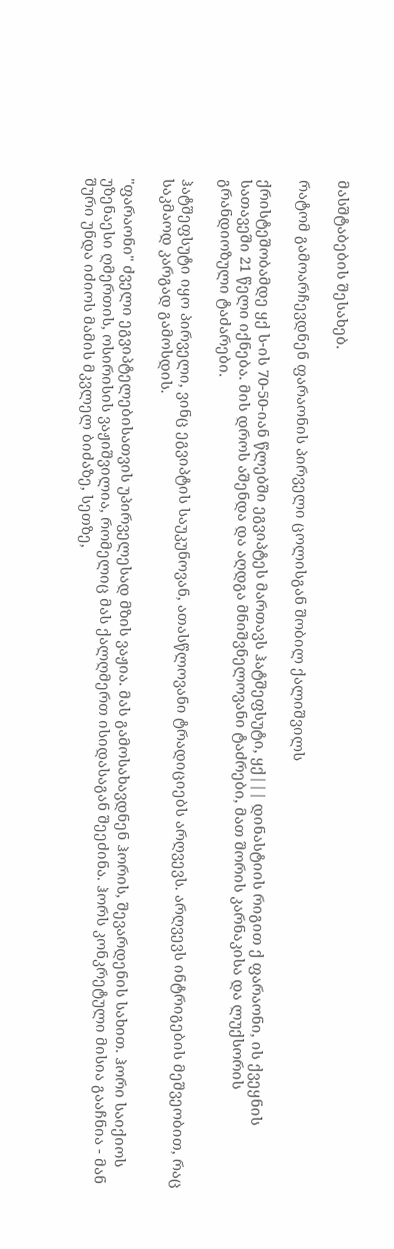მასშტაბების შესახებ.

რატომ გამოარჩევდნენ ფარაონის პირველი ცოლისგან შობილ ქალიშვილს

ქრისტეშობამდე ყქ ს-ის 70-50-იან წლებში ეგვიპტეს მართავს ჰატშეფსუტი, ყქ||| დინასტიის რიგით ქ ფარაონი, ის ქვეყნის სათავეში 21 წელი იქნება. მის დროს აშენდა და აღდგა მნიშვნელოვანი ტაძრები, მათ შორის კარნაკისა და ლუქსორის გრანდიოზული ტაძარები.

ჰატშეფსუტი იყო პირველი, ვინც ეგვიპტის საუკუნოვან, ათასწლოვანი ტრადიციებს არღვევს. არღვევს ინტრიგების მეშვეობით, რაც საკმაოდ კარგად გამოსდის.

"ფარაონი" ძველი ეგვიპტელებისათვის უპირველესად მზის ვაჟია. მას გამოსახავდნენ ჰორის, შევარდენის სახით. ჰორი საიქიოს უზენაესი ღმერთის, ოსირისის ვაჟიშვილია, რომელიც მას ქალღმერთ ისიდასაგან შეეძინა. ჰორს კონკრეტული მისია გააჩნია - მან შური უნდა იძიოს მამის მკვლელ ბიძაზე, სეთზე,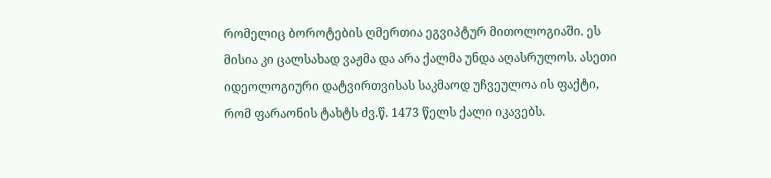რომელიც ბოროტების ღმერთია ეგვიპტურ მითოლოგიაში. ეს მისია კი ცალსახად ვაჟმა და არა ქალმა უნდა აღასრულოს. ასეთი იდეოლოგიური დატვირთვისას საკმაოდ უჩვეულოა ის ფაქტი, რომ ფარაონის ტახტს ძვ.წ. 1473 წელს ქალი იკავებს.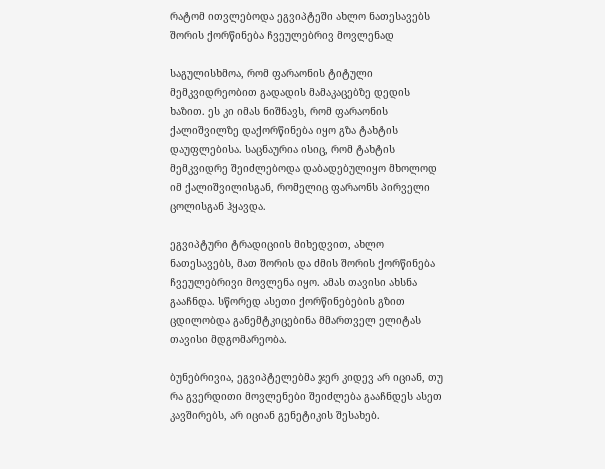რატომ ითვლებოდა ეგვიპტეში ახლო ნათესავებს შორის ქორწინება ჩვეულებრივ მოვლენად

საგულისხმოა, რომ ფარაონის ტიტული მემკვიდრეობით გადადის მამაკაცებზე დედის ხაზით. ეს კი იმას ნიშნავს, რომ ფარაონის ქალიშვილზე დაქორწინება იყო გზა ტახტის დაუფლებისა. საცნაურია ისიც, რომ ტახტის მემკვიდრე შეიძლებოდა დაბადებულიყო მხოლოდ იმ ქალიშვილისგან, რომელიც ფარაონს პირველი ცოლისგან ჰყავდა.

ეგვიპტური ტრადიციის მიხედვით, ახლო ნათესავებს, მათ შორის და ძმის შორის ქორწინება ჩვეულებრივი მოვლენა იყო. ამას თავისი ახსნა გააჩნდა. სწორედ ასეთი ქორწინებების გზით ცდილობდა განემტკიცებინა მმართველ ელიტას თავისი მდგომარეობა.

ბუნებრივია, ეგვიპტელებმა ჯერ კიდევ არ იციან, თუ რა გვერდითი მოვლენები შეიძლება გააჩნდეს ასეთ კავშირებს, არ იციან გენეტიკის შესახებ.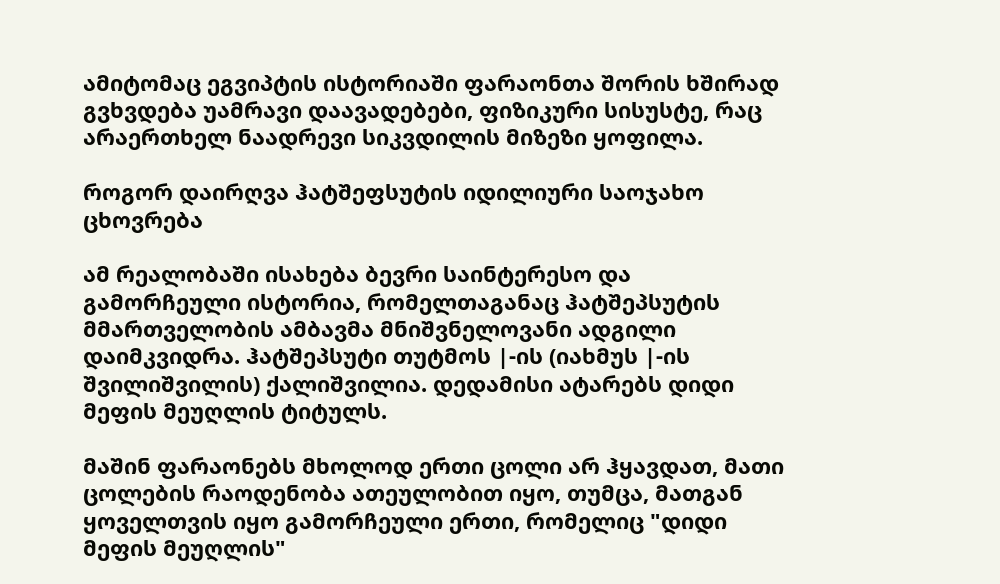ამიტომაც ეგვიპტის ისტორიაში ფარაონთა შორის ხშირად გვხვდება უამრავი დაავადებები, ფიზიკური სისუსტე, რაც არაერთხელ ნაადრევი სიკვდილის მიზეზი ყოფილა.

როგორ დაირღვა ჰატშეფსუტის იდილიური საოჯახო ცხოვრება

ამ რეალობაში ისახება ბევრი საინტერესო და გამორჩეული ისტორია, რომელთაგანაც ჰატშეპსუტის მმართველობის ამბავმა მნიშვნელოვანი ადგილი დაიმკვიდრა. ჰატშეპსუტი თუტმოს |-ის (იახმუს |-ის შვილიშვილის) ქალიშვილია. დედამისი ატარებს დიდი მეფის მეუღლის ტიტულს.

მაშინ ფარაონებს მხოლოდ ერთი ცოლი არ ჰყავდათ, მათი ცოლების რაოდენობა ათეულობით იყო, თუმცა, მათგან ყოველთვის იყო გამორჩეული ერთი, რომელიც "დიდი მეფის მეუღლის"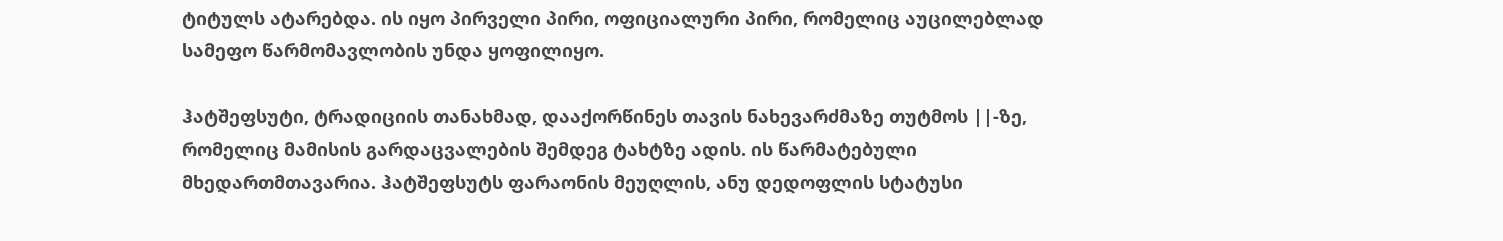ტიტულს ატარებდა. ის იყო პირველი პირი, ოფიციალური პირი, რომელიც აუცილებლად სამეფო წარმომავლობის უნდა ყოფილიყო.

ჰატშეფსუტი, ტრადიციის თანახმად, დააქორწინეს თავის ნახევარძმაზე თუტმოს ||-ზე, რომელიც მამისის გარდაცვალების შემდეგ ტახტზე ადის. ის წარმატებული მხედართმთავარია. ჰატშეფსუტს ფარაონის მეუღლის, ანუ დედოფლის სტატუსი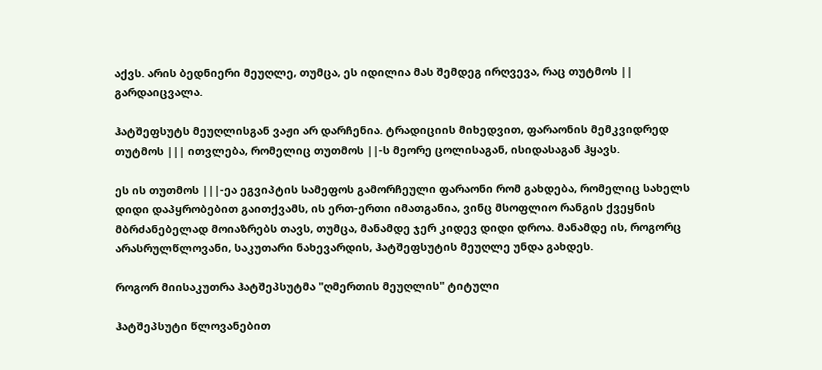აქვს. არის ბედნიერი მეუღლე, თუმცა, ეს იდილია მას შემდეგ ირღვევა, რაც თუტმოს || გარდაიცვალა.

ჰატშეფსუტს მეუღლისგან ვაჟი არ დარჩენია. ტრადიციის მიხედვით, ფარაონის მემკვიდრედ თუტმოს ||| ითვლება, რომელიც თუთმოს ||-ს მეორე ცოლისაგან, ისიდასაგან ჰყავს.

ეს ის თუთმოს |||-ეა ეგვიპტის სამეფოს გამორჩეული ფარაონი რომ გახდება, რომელიც სახელს დიდი დაპყრობებით გაითქვამს, ის ერთ-ერთი იმათგანია, ვინც მსოფლიო რანგის ქვეყნის მბრძანებელად მოიაზრებს თავს, თუმცა, მანამდე ჯერ კიდევ დიდი დროა. მანამდე ის, როგორც არასრულწლოვანი, საკუთარი ნახევარდის, ჰატშეფსუტის მეუღლე უნდა გახდეს.

როგორ მიისაკუთრა ჰატშეპსუტმა "ღმერთის მეუღლის" ტიტული

ჰატშეპსუტი წლოვანებით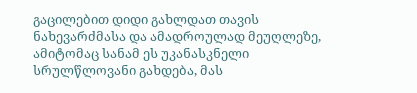გაცილებით დიდი გახლდათ თავის ნახევარძმასა და ამადროულად მეუღლეზე, ამიტომაც სანამ ეს უკანასკნელი სრულწლოვანი გახდება, მას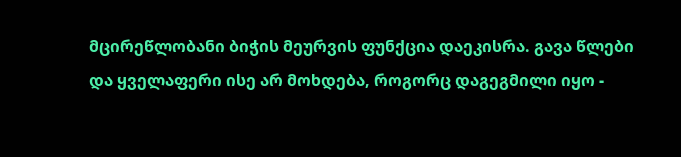მცირეწლობანი ბიჭის მეურვის ფუნქცია დაეკისრა. გავა წლები და ყველაფერი ისე არ მოხდება, როგორც დაგეგმილი იყო -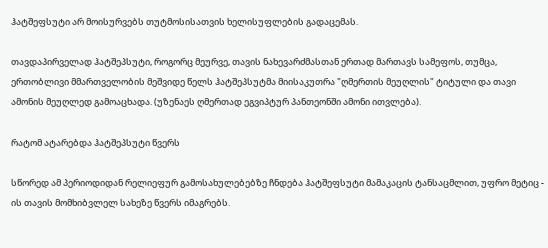ჰატშეფსუტი არ მოისურვებს თუტმოსისათვის ხელისუფლების გადაცემას.

თავდაპირველად ჰატშეპსუტი, როგორც მეურვე, თავის ნახევარძმასთან ერთად მართავს სამეფოს, თუმცა, ერთობლივი მმართველობის მეშვიდე წელს ჰატშეპსუტმა მიისაკუთრა "ღმერთის მეუღლის" ტიტული და თავი ამონის მეუღლედ გამოაცხადა. (უზენაეს ღმერთად ეგვიპტურ პანთეონში ამონი ითვლება).

რატომ ატარებდა ჰატშეპსუტი წვერს

სწორედ ამ პერიოდიდან რელიეფურ გამოსახულებებზე ჩნდება ჰატშეფსუტი მამაკაცის ტანსაცმლით, უფრო მეტიც - ის თავის მომხიბვლელ სახეზე წვერს იმაგრებს.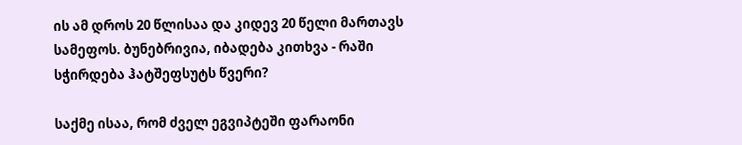ის ამ დროს 20 წლისაა და კიდევ 20 წელი მართავს სამეფოს. ბუნებრივია, იბადება კითხვა - რაში სჭირდება ჰატშეფსუტს წვერი?

საქმე ისაა, რომ ძველ ეგვიპტეში ფარაონი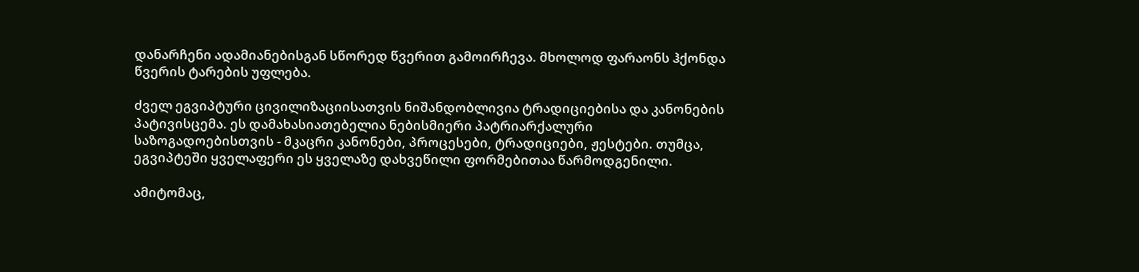დანარჩენი ადამიანებისგან სწორედ წვერით გამოირჩევა. მხოლოდ ფარაონს ჰქონდა წვერის ტარების უფლება.

ძველ ეგვიპტური ცივილიზაციისათვის ნიშანდობლივია ტრადიციებისა და კანონების პატივისცემა. ეს დამახასიათებელია ნებისმიერი პატრიარქალური საზოგადოებისთვის - მკაცრი კანონები, პროცესები, ტრადიციები, ჟესტები. თუმცა, ეგვიპტეში ყველაფერი ეს ყველაზე დახვეწილი ფორმებითაა წარმოდგენილი.

ამიტომაც,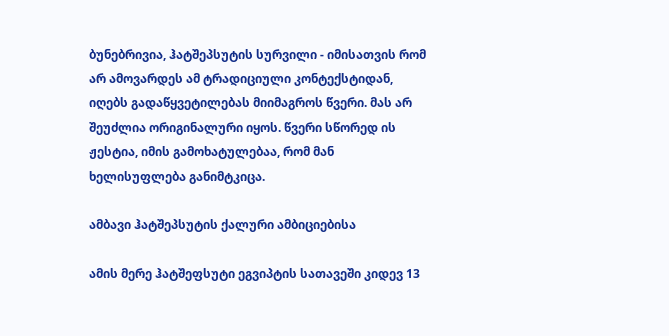ბუნებრივია, ჰატშეპსუტის სურვილი - იმისათვის რომ არ ამოვარდეს ამ ტრადიციული კონტექსტიდან, იღებს გადაწყვეტილებას მიიმაგროს წვერი. მას არ შეუძლია ორიგინალური იყოს. წვერი სწორედ ის ჟესტია, იმის გამოხატულებაა, რომ მან ხელისუფლება განიმტკიცა.

ამბავი ჰატშეპსუტის ქალური ამბიციებისა

ამის მერე ჰატშეფსუტი ეგვიპტის სათავეში კიდევ 13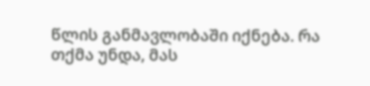წლის განმავლობაში იქნება. რა თქმა უნდა, მას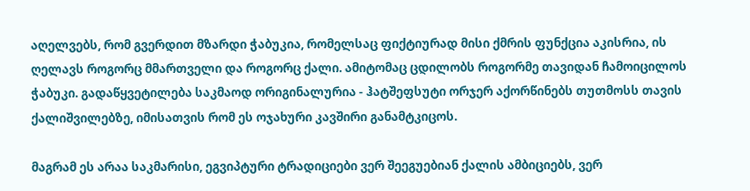აღელვებს, რომ გვერდით მზარდი ჭაბუკია, რომელსაც ფიქტიურად მისი ქმრის ფუნქცია აკისრია, ის ღელავს როგორც მმართველი და როგორც ქალი. ამიტომაც ცდილობს როგორმე თავიდან ჩამოიცილოს ჭაბუკი. გადაწყვეტილება საკმაოდ ორიგინალურია - ჰატშეფსუტი ორჯერ აქორწინებს თუთმოსს თავის ქალიშვილებზე, იმისათვის რომ ეს ოჯახური კავშირი განამტკიცოს.

მაგრამ ეს არაა საკმარისი, ეგვიპტური ტრადიციები ვერ შეეგუებიან ქალის ამბიციებს, ვერ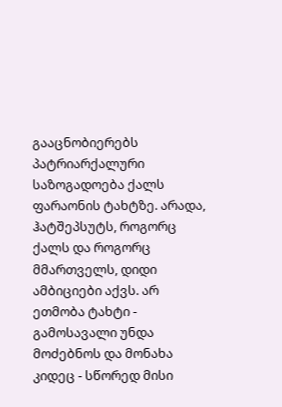გააცნობიერებს პატრიარქალური საზოგადოება ქალს ფარაონის ტახტზე. არადა, ჰატშეპსუტს, როგორც ქალს და როგორც მმართველს, დიდი ამბიციები აქვს. არ ეთმობა ტახტი - გამოსავალი უნდა მოძებნოს და მონახა კიდეც - სწორედ მისი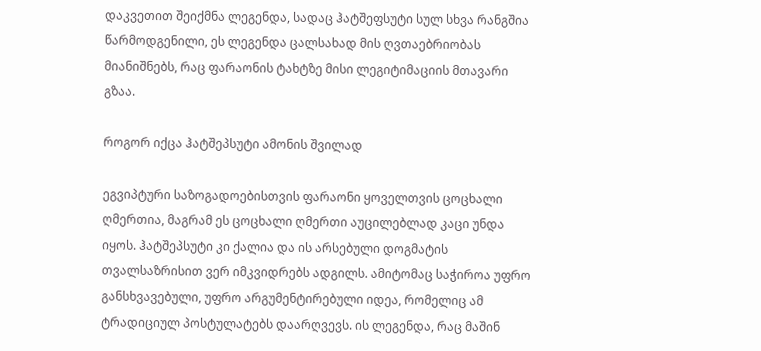დაკვეთით შეიქმნა ლეგენდა, სადაც ჰატშეფსუტი სულ სხვა რანგშია წარმოდგენილი, ეს ლეგენდა ცალსახად მის ღვთაებრიობას მიანიშნებს, რაც ფარაონის ტახტზე მისი ლეგიტიმაციის მთავარი გზაა.

როგორ იქცა ჰატშეპსუტი ამონის შვილად

ეგვიპტური საზოგადოებისთვის ფარაონი ყოველთვის ცოცხალი ღმერთია, მაგრამ ეს ცოცხალი ღმერთი აუცილებლად კაცი უნდა იყოს. ჰატშეპსუტი კი ქალია და ის არსებული დოგმატის თვალსაზრისით ვერ იმკვიდრებს ადგილს. ამიტომაც საჭიროა უფრო განსხვავებული, უფრო არგუმენტირებული იდეა, რომელიც ამ ტრადიციულ პოსტულატებს დაარღვევს. ის ლეგენდა, რაც მაშინ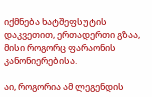იქმნება ხატშეფსუტის დაკვეთით, ერთადერთი გზაა, მისი როგორც ფარაონის კანონიერებისა.

აი, როგორია ამ ლეგენდის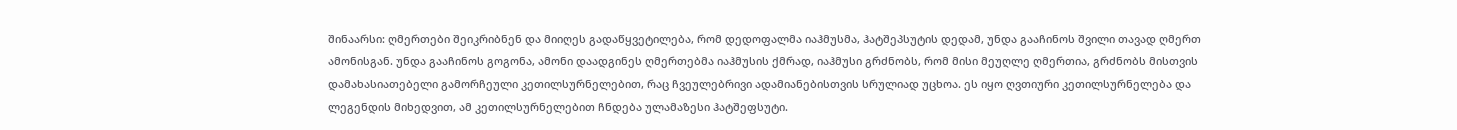შინაარსი: ღმერთები შეიკრიბნენ და მიიღეს გადაწყვეტილება, რომ დედოფალმა იაჰმუსმა, ჰატშეპსუტის დედამ, უნდა გააჩინოს შვილი თავად ღმერთ ამონისგან. უნდა გააჩინოს გოგონა, ამონი დაადგინეს ღმერთებმა იაჰმუსის ქმრად, იაჰმუსი გრძნობს, რომ მისი მეუღლე ღმერთია, გრძნობს მისთვის დამახასიათებელი გამორჩეული კეთილსურნელებით, რაც ჩვეულებრივი ადამიანებისთვის სრულიად უცხოა. ეს იყო ღვთიური კეთილსურნელება და ლეგენდის მიხედვით, ამ კეთილსურნელებით ჩნდება ულამაზესი ჰატშეფსუტი.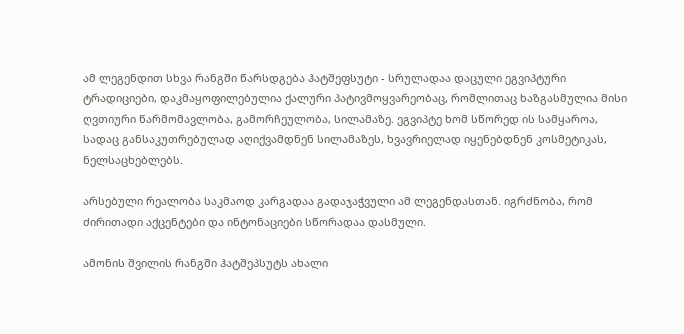ამ ლეგენდით სხვა რანგში წარსდგება ჰატშეფსუტი - სრულადაა დაცული ეგვიპტური ტრადიციები, დაკმაყოფილებულია ქალური პატივმოყვარეობაც, რომლითაც ხაზგასმულია მისი ღვთიური წარმომავლობა, გამორჩეულობა, სილამაზე. ეგვიპტე ხომ სწორედ ის სამყაროა, სადაც განსაკუთრებულად აღიქვამდნენ სილამაზეს, ხვავრიელად იყენებდნენ კოსმეტიკას, ნელსაცხებლებს.

არსებული რეალობა საკმაოდ კარგადაა გადაჯაჭვული ამ ლეგენდასთან. იგრძნობა, რომ ძირითადი აქცენტები და ინტონაციები სწორადაა დასმული.

ამონის შვილის რანგში ჰატშეპსუტს ახალი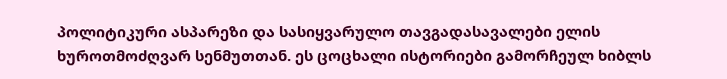პოლიტიკური ასპარეზი და სასიყვარულო თავგადასავალები ელის ხუროთმოძღვარ სენმუთთან. ეს ცოცხალი ისტორიები გამორჩეულ ხიბლს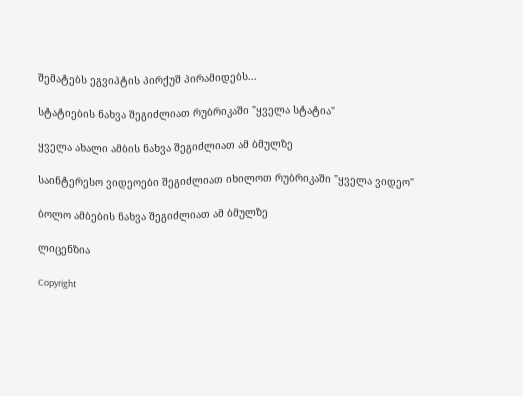შემატებს ეგვიპტის პირქუშ პირამიდებს...

სტატიების ნახვა შეგიძლიათ რუბრიკაში "ყველა სტატია"

ყველა ახალი ამბის ნახვა შეგიძლიათ ამ ბმულზე

საინტერესო ვიდეოები შეგიძლიათ იხილოთ რუბრიკაში "ყველა ვიდეო"

ბოლო ამბების ნახვა შეგიძლიათ ამ ბმულზე

ლიცენზია

Copyright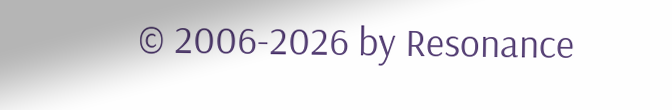© 2006-2026 by Resonance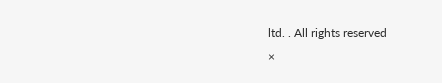ltd. . All rights reserved
×